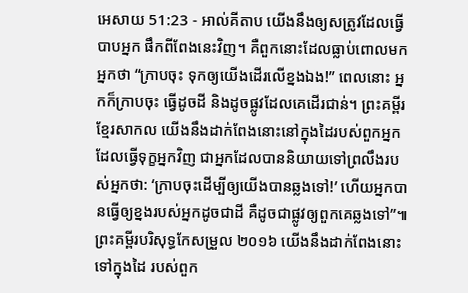អេសាយ 51:23 - អាល់គីតាប យើងនឹងឲ្យសត្រូវដែលធ្វើបាបអ្នក ផឹកពីពែងនេះវិញ។ គឺពួកនោះដែលធ្លាប់ពោលមកអ្នកថា “ក្រាបចុះ ទុកឲ្យយើងដើរលើខ្នងឯង!” ពេលនោះ អ្នកក៏ក្រាបចុះ ធ្វើដូចដី និងដូចផ្លូវដែលគេដើរជាន់។ ព្រះគម្ពីរខ្មែរសាកល យើងនឹងដាក់ពែងនោះនៅក្នុងដៃរបស់ពួកអ្នកដែលធ្វើទុក្ខអ្នកវិញ ជាអ្នកដែលបាននិយាយទៅព្រលឹងរបស់អ្នកថា: ‘ក្រាបចុះដើម្បីឲ្យយើងបានឆ្លងទៅ!’ ហើយអ្នកបានធ្វើឲ្យខ្នងរបស់អ្នកដូចជាដី គឺដូចជាផ្លូវឲ្យពួកគេឆ្លងទៅ”៕ ព្រះគម្ពីរបរិសុទ្ធកែសម្រួល ២០១៦ យើងនឹងដាក់ពែងនោះទៅក្នុងដៃ របស់ពួក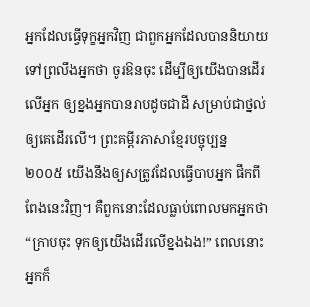អ្នកដែលធ្វើទុក្ខអ្នកវិញ ជាពួកអ្នកដែលបាននិយាយទៅព្រលឹងអ្នកថា ចូរឱនចុះ ដើម្បីឲ្យយើងបានដើរលើអ្នក ឲ្យខ្នងអ្នកបានរាបដូចជាដី សម្រាប់ជាថ្នល់ឲ្យគេដើរលើ។ ព្រះគម្ពីរភាសាខ្មែរបច្ចុប្បន្ន ២០០៥ យើងនឹងឲ្យសត្រូវដែលធ្វើបាបអ្នក ផឹកពីពែងនេះវិញ។ គឺពួកនោះដែលធ្លាប់ពោលមកអ្នកថា “ក្រាបចុះ ទុកឲ្យយើងដើរលើខ្នងឯង!” ពេលនោះ អ្នកក៏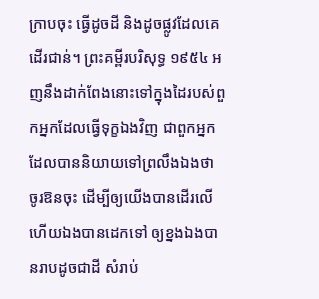ក្រាបចុះ ធ្វើដូចដី និងដូចផ្លូវដែលគេដើរជាន់។ ព្រះគម្ពីរបរិសុទ្ធ ១៩៥៤ អញនឹងដាក់ពែងនោះទៅក្នុងដៃរបស់ពួកអ្នកដែលធ្វើទុក្ខឯងវិញ ជាពួកអ្នកដែលបាននិយាយទៅព្រលឹងឯងថា ចូរឱនចុះ ដើម្បីឲ្យយើងបានដើរលើ ហើយឯងបានដេកទៅ ឲ្យខ្នងឯងបានរាបដូចជាដី សំរាប់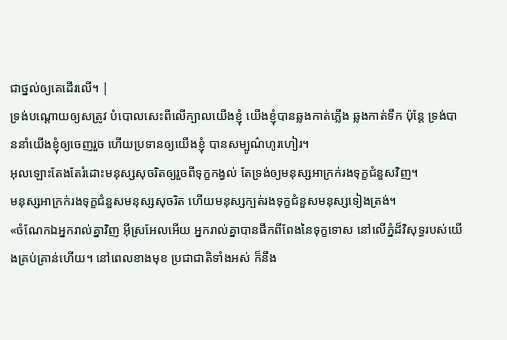ជាថ្នល់ឲ្យគេដើរលើ។ |
ទ្រង់បណ្ដោយឲ្យសត្រូវ បំបោលសេះពីលើក្បាលយើងខ្ញុំ យើងខ្ញុំបានឆ្លងកាត់ភ្លើង ឆ្លងកាត់ទឹក ប៉ុន្តែ ទ្រង់បាននាំយើងខ្ញុំឲ្យចេញរួច ហើយប្រទានឲ្យយើងខ្ញុំ បានសម្បូណ៌ហូរហៀរ។
អុលឡោះតែងតែរំដោះមនុស្សសុចរិតឲ្យរួចពីទុក្ខកង្វល់ តែទ្រង់ឲ្យមនុស្សអាក្រក់រងទុក្ខជំនួសវិញ។
មនុស្សអាក្រក់រងទុក្ខជំនួសមនុស្សសុចរិត ហើយមនុស្សក្បត់រងទុក្ខជំនួសមនុស្សទៀងត្រង់។
«ចំណែកឯអ្នករាល់គ្នាវិញ អ៊ីស្រអែលអើយ អ្នករាល់គ្នាបានផឹកពីពែងនៃទុក្ខទោស នៅលើភ្នំដ៏វិសុទ្ធរបស់យើងគ្រប់គ្រាន់ហើយ។ នៅពេលខាងមុខ ប្រជាជាតិទាំងអស់ ក៏នឹង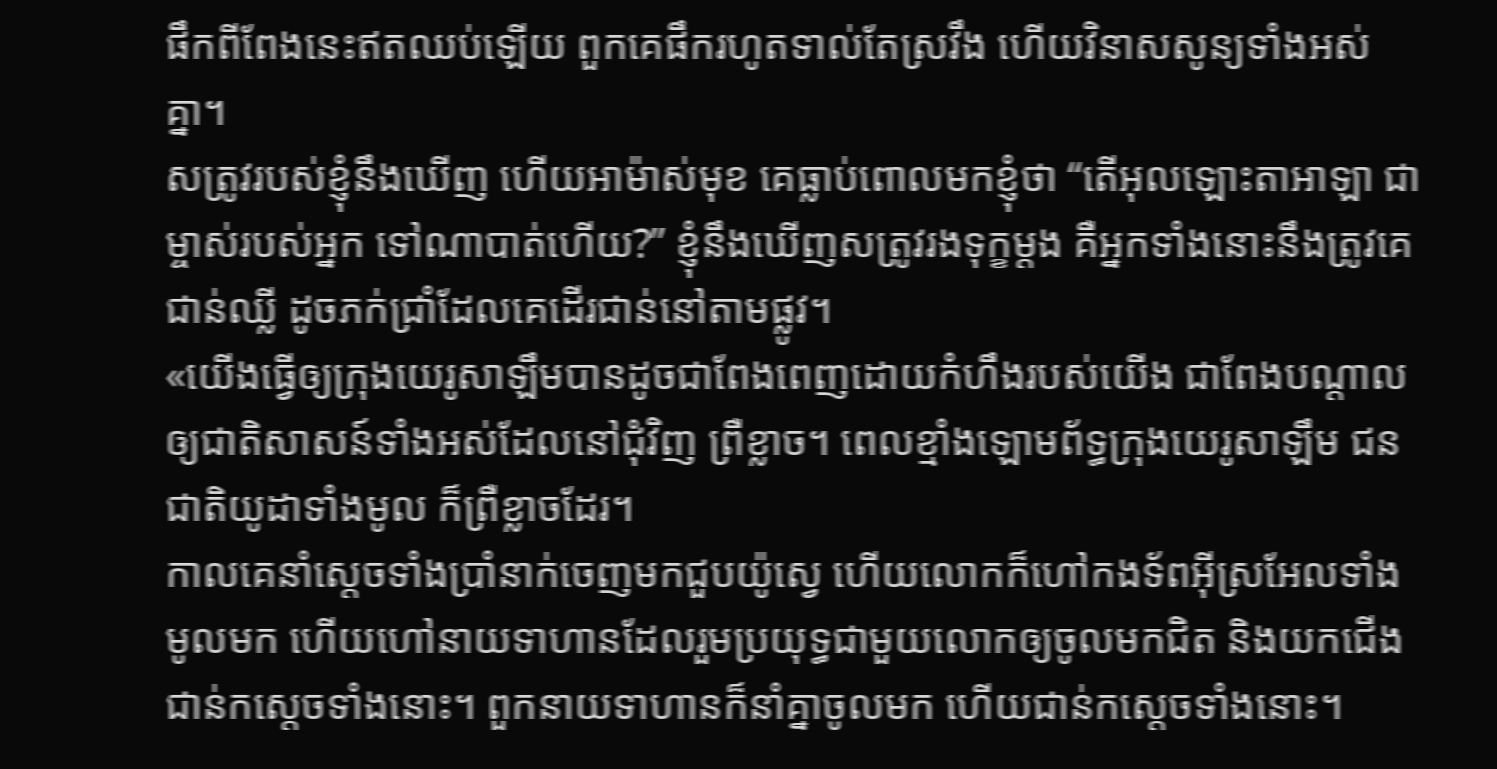ផឹកពីពែងនេះឥតឈប់ឡើយ ពួកគេផឹករហូតទាល់តែស្រវឹង ហើយវិនាសសូន្យទាំងអស់គ្នា។
សត្រូវរបស់ខ្ញុំនឹងឃើញ ហើយអាម៉ាស់មុខ គេធ្លាប់ពោលមកខ្ញុំថា “តើអុលឡោះតាអាឡា ជាម្ចាស់របស់អ្នក ទៅណាបាត់ហើយ?” ខ្ញុំនឹងឃើញសត្រូវរងទុក្ខម្ដង គឺអ្នកទាំងនោះនឹងត្រូវគេជាន់ឈ្លី ដូចភក់ជ្រាំដែលគេដើរជាន់នៅតាមផ្លូវ។
«យើងធ្វើឲ្យក្រុងយេរូសាឡឹមបានដូចជាពែងពេញដោយកំហឹងរបស់យើង ជាពែងបណ្ដាលឲ្យជាតិសាសន៍ទាំងអស់ដែលនៅជុំវិញ ព្រឺខ្លាច។ ពេលខ្មាំងឡោមព័ទ្ធក្រុងយេរូសាឡឹម ជនជាតិយូដាទាំងមូល ក៏ព្រឺខ្លាចដែរ។
កាលគេនាំស្តេចទាំងប្រាំនាក់ចេញមកជួបយ៉ូស្វេ ហើយលោកក៏ហៅកងទ័ពអ៊ីស្រអែលទាំងមូលមក ហើយហៅនាយទាហានដែលរួមប្រយុទ្ធជាមួយលោកឲ្យចូលមកជិត និងយកជើងជាន់កស្តេចទាំងនោះ។ ពួកនាយទាហានក៏នាំគ្នាចូលមក ហើយជាន់កស្តេចទាំងនោះ។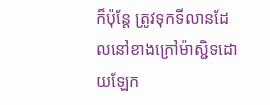ក៏ប៉ុន្ដែ ត្រូវទុកទីលានដែលនៅខាងក្រៅម៉ាស្ជិទដោយឡែក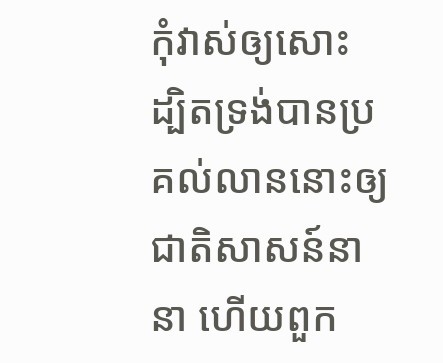កុំវាស់ឲ្យសោះ ដ្បិតទ្រង់បានប្រគល់លាននោះឲ្យជាតិសាសន៍នានា ហើយពួក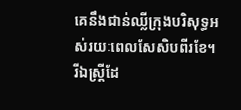គេនឹងជាន់ឈ្លីក្រុងបរិសុទ្ធអស់រយៈពេលសែសិបពីរខែ។
រីឯស្ដ្រីដែ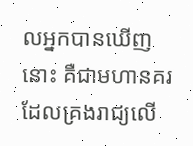លអ្នកបានឃើញនោះ គឺជាមហានគរដែលគ្រងរាជ្យលើ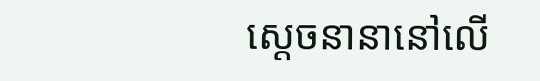ស្ដេចនានានៅលើ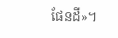ផែនដី»។